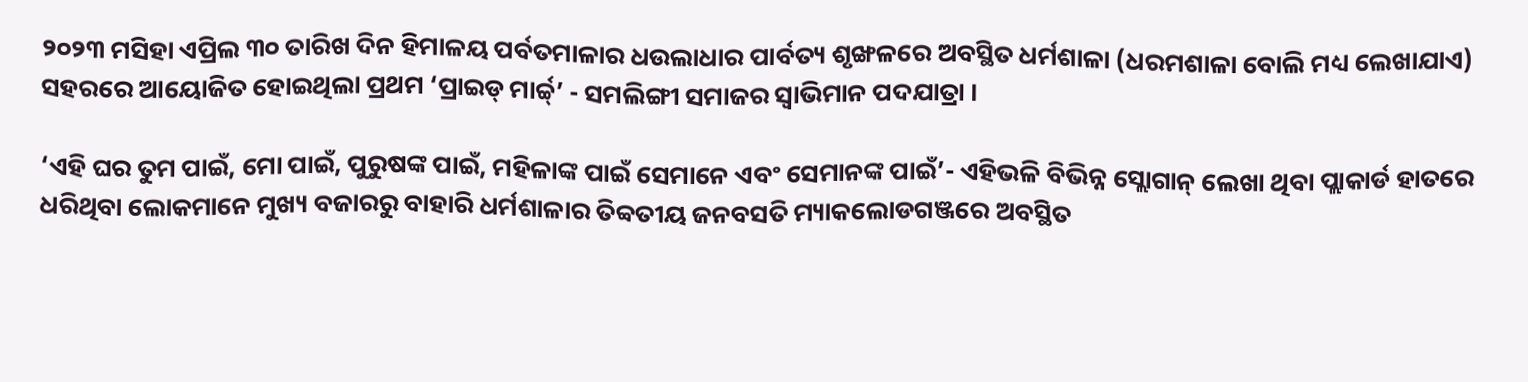୨୦୨୩ ମସିହା ଏପ୍ରିଲ ୩୦ ତାରିଖ ଦିନ ହିମାଳୟ ପର୍ବତମାଳାର ଧଉଲାଧାର ପାର୍ବତ୍ୟ ଶୃଙ୍ଖଳରେ ଅବସ୍ଥିତ ଧର୍ମଶାଳା (ଧରମଶାଳା ବୋଲି ମଧ୍ୟ ଲେଖାଯାଏ) ସହରରେ ଆୟୋଜିତ ହୋଇଥିଲା ପ୍ରଥମ ‘ପ୍ରାଇଡ୍ ମାର୍ଚ୍ଚ୍’ - ସମଲିଙ୍ଗୀ ସମାଜର ସ୍ୱାଭିମାନ ପଦଯାତ୍ରା ।

‘ଏହି ଘର ତୁମ ପାଇଁ, ମୋ ପାଇଁ, ପୁରୁଷଙ୍କ ପାଇଁ, ମହିଳାଙ୍କ ପାଇଁ ସେମାନେ ଏବଂ ସେମାନଙ୍କ ପାଇଁ’- ଏହିଭଳି ବିଭିନ୍ନ ସ୍ଲୋଗାନ୍ ଲେଖା ଥିବା ପ୍ଲାକାର୍ଡ ହାତରେ ଧରିଥିବା ଲୋକମାନେ ମୁଖ୍ୟ ବଜାରରୁ ବାହାରି ଧର୍ମଶାଳାର ତିବ୍ବତୀୟ ଜନବସତି ମ୍ୟାକଲୋଡଗଞ୍ଜରେ ଅବସ୍ଥିତ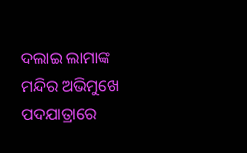ଦଲାଇ ଲାମାଙ୍କ ମନ୍ଦିର ଅଭିମୁଖେ ପଦଯାତ୍ରାରେ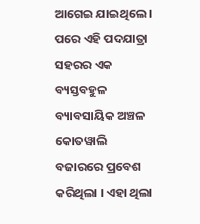ଆଗେଇ ଯାଇଥିଲେ । ପରେ ଏହି ପଦଯାତ୍ରା ସହରର ଏକ ବ୍ୟସ୍ତବହୁଳ ବ୍ୟାବସାୟିକ ଅଞ୍ଚଳ କୋତୱାଲି ବଜାରରେ ପ୍ରବେଶ କରିଥିଲା । ଏହା ଥିଲା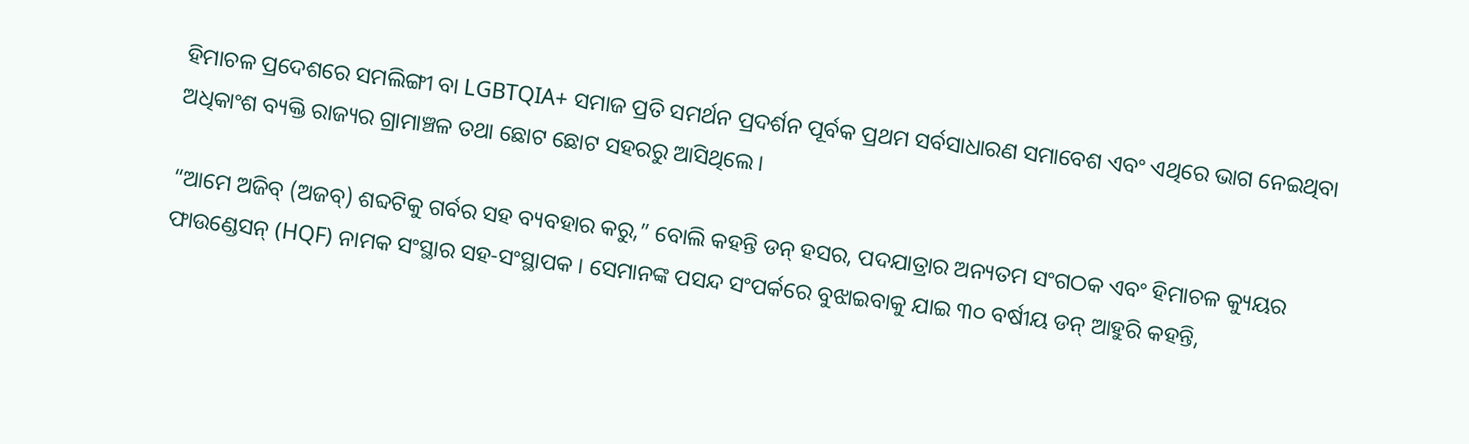ହିମାଚଳ ପ୍ରଦେଶରେ ସମଲିଙ୍ଗୀ ବା LGBTQIA+ ସମାଜ ପ୍ରତି ସମର୍ଥନ ପ୍ରଦର୍ଶନ ପୂର୍ବକ ପ୍ରଥମ ସର୍ବସାଧାରଣ ସମାବେଶ ଏବଂ ଏଥିରେ ଭାଗ ନେଇଥିବା ଅଧିକାଂଶ ବ୍ୟକ୍ତି ରାଜ୍ୟର ଗ୍ରାମାଞ୍ଚଳ ତଥା ଛୋଟ ଛୋଟ ସହରରୁ ଆସିଥିଲେ।

“ଆମେ ଅଜିବ୍ (ଅଜବ୍) ଶବ୍ଦଟିକୁ ଗର୍ବର ସହ ବ୍ୟବହାର କରୁ,” ବୋଲି କହନ୍ତି ଡନ୍ ହସର, ପଦଯାତ୍ରାର ଅନ୍ୟତମ ସଂଗଠକ ଏବଂ ହିମାଚଳ କ୍ୟୁୟର ଫାଉଣ୍ଡେସନ୍ (HQF) ନାମକ ସଂସ୍ଥାର ସହ-ସଂସ୍ଥାପକ । ସେମାନଙ୍କ ପସନ୍ଦ ସଂପର୍କରେ ବୁଝାଇବାକୁ ଯାଇ ୩୦ ବର୍ଷୀୟ ଡନ୍ ଆହୁରି କହନ୍ତି,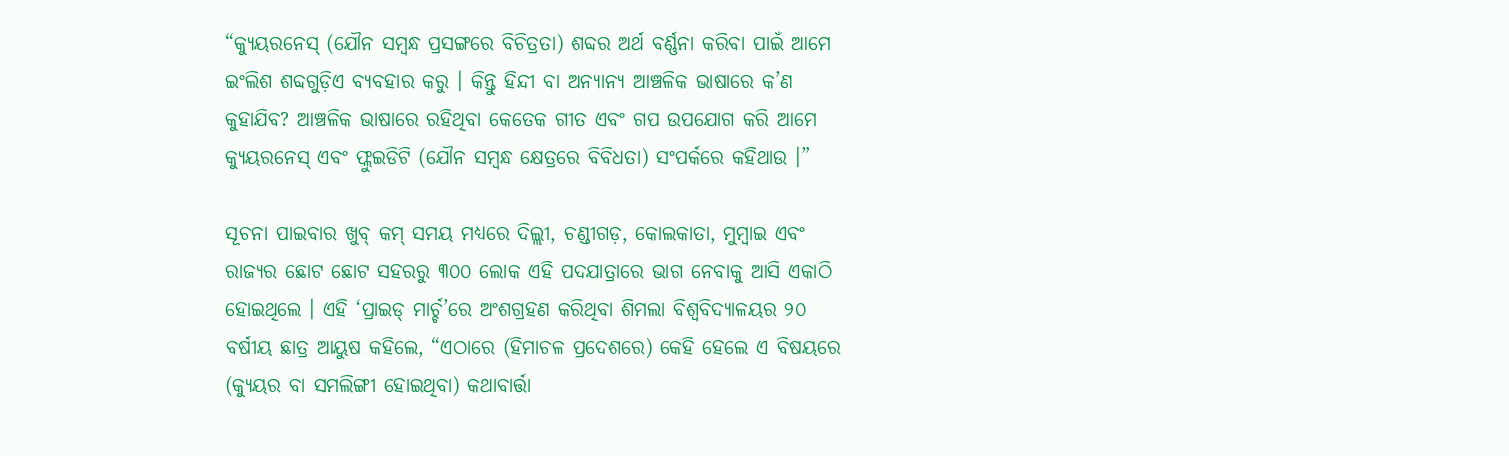“କ୍ୟୁୟରନେସ୍ (ଯୌନ ସମ୍ବନ୍ଧ ପ୍ରସଙ୍ଗରେ ବିଚିତ୍ରତା) ଶବ୍ଦର ଅର୍ଥ ବର୍ଣ୍ଣନା କରିବା ପାଇଁ ଆମେ ଇଂଲିଶ ଶବ୍ଦଗୁଡ଼ିଏ ବ୍ୟବହାର କରୁ । କିନ୍ତୁ ହିନ୍ଦୀ ବା ଅନ୍ୟାନ୍ୟ ଆଞ୍ଚଳିକ ଭାଷାରେ କ’ଣ କୁହାଯିବ? ଆଞ୍ଚଳିକ ଭାଷାରେ ରହିଥିବା କେତେକ ଗୀତ ଏବଂ ଗପ ଉପଯୋଗ କରି ଆମେ କ୍ୟୁୟରନେସ୍ ଏବଂ ଫ୍ଲୁଇଡିଟି (ଯୌନ ସମ୍ବନ୍ଧ କ୍ଷେତ୍ରରେ ବିବିଧତା) ସଂପର୍କରେ କହିଥାଉ ।”

ସୂଚନା ପାଇବାର ଖୁବ୍ କମ୍ ସମୟ ମଧ୍ୟରେ ଦିଲ୍ଲୀ, ଚଣ୍ଡୀଗଡ଼, କୋଲକାତା, ମୁମ୍ବାଇ ଏବଂ ରାଜ୍ୟର ଛୋଟ ଛୋଟ ସହରରୁ ୩୦୦ ଲୋକ ଏହି ପଦଯାତ୍ରାରେ ଭାଗ ନେବାକୁ ଆସି ଏକାଠି ହୋଇଥିଲେ । ଏହି ‘ପ୍ରାଇଡ୍ ମାର୍ଚ୍ଚ’ରେ ଅଂଶଗ୍ରହଣ କରିଥିବା ଶିମଲା ବିଶ୍ୱବିଦ୍ୟାଳୟର ୨୦ ବର୍ଷୀୟ ଛାତ୍ର ଆୟୁଷ କହିଲେ, “ଏଠାରେ (ହିମାଚଳ ପ୍ରଦେଶରେ) କେହି ହେଲେ ଏ ବିଷୟରେ (କ୍ୟୁୟର ବା ସମଲିଙ୍ଗୀ ହୋଇଥିବା) କଥାବାର୍ତ୍ତା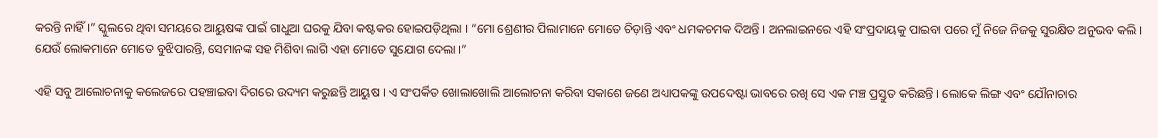କରନ୍ତି ନାହିଁ ।” ସ୍କୁଲରେ ଥିବା ସମୟରେ ଆୟୁଷଙ୍କ ପାଇଁ ଗାଧୁଆ ଘରକୁ ଯିବା କଷ୍ଟକର ହୋଇପଡ଼ିଥିଲା । “ମୋ ଶ୍ରେଣୀର ପିଲାମାନେ ମୋତେ ଚିଡ଼ାନ୍ତି ଏବଂ ଧମକଚମକ ଦିଅନ୍ତି । ଅନଲାଇନରେ ଏହି ସଂପ୍ରଦାୟକୁ ପାଇବା ପରେ ମୁଁ ନିଜେ ନିଜକୁ ସୁରକ୍ଷିତ ଅନୁଭବ କଲି । ଯେଉଁ ଲୋକମାନେ ମୋତେ ବୁଝିପାରନ୍ତି, ସେମାନଙ୍କ ସହ ମିଶିବା ଲାଗି ଏହା ମୋତେ ସୁଯୋଗ ଦେଲା ।”

ଏହି ସବୁ ଆଲୋଚନାକୁ କଲେଜରେ ପହଞ୍ଚାଇବା ଦିଗରେ ଉଦ୍ୟମ କରୁଛନ୍ତି ଆୟୁଷ । ଏ ସଂପର୍କିତ ଖୋଲାଖୋଲି ଆଲୋଚନା କରିବା ସକାଶେ ଜଣେ ଅଧ୍ୟାପକଙ୍କୁ ଉପଦେଷ୍ଟା ଭାବରେ ରଖି ସେ ଏକ ମଞ୍ଚ ପ୍ରସ୍ତୁତ କରିଛନ୍ତି । ଲୋକେ ଲିଙ୍ଗ ଏବଂ ଯୌନାଚାର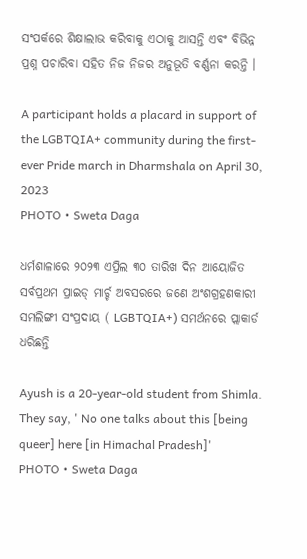ସଂପର୍କରେ ଶିକ୍ଷାଲାଭ କରିବାକୁ ଏଠାକୁ ଆସନ୍ତି ଏବଂ ବିଭିନ୍ନ ପ୍ରଶ୍ନ ପଚାରିବା ସହିତ ନିଜ ନିଜର ଅନୁଭୂତି ବର୍ଣ୍ଣନା କରନ୍ତି ।

A participant holds a placard in support of the LGBTQIA+ community during the first-ever Pride march in Dharmshala on April 30, 2023
PHOTO • Sweta Daga

ଧର୍ମଶାଳାରେ ୨୦୨୩ ଏପ୍ରିଲ ୩୦ ତାରିଖ ଦିନ ଆୟୋଜିତ ସର୍ବପ୍ରଥମ ପ୍ରାଇଡ୍ ମାର୍ଚ୍ଚ ଅବସରରେ ଜଣେ ଅଂଶଗ୍ରହଣକାରୀ ସମଲିଙ୍ଗୀ ସଂପ୍ରଦାୟ ( LGBTQIA+) ସମର୍ଥନରେ ପ୍ଲାକାର୍ଡ ଧରିଛନ୍ତି

Ayush is a 20-year-old student from Shimla. They say, ' No one talks about this [being queer] here [in Himachal Pradesh]'
PHOTO • Sweta Daga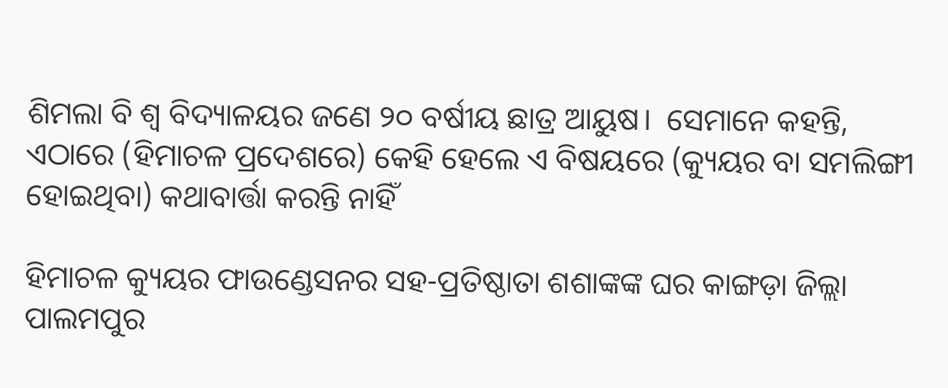ଶିମଲା ବି ଶ୍ୱ ବିଦ୍ୟାଳୟର ଜଣେ ୨୦ ବର୍ଷୀୟ ଛାତ୍ର ଆୟୁଷ।  ସେମାନେ କହନ୍ତି, ଏଠାରେ (ହିମାଚଳ ପ୍ରଦେଶରେ) କେହି ହେଲେ ଏ ବିଷୟରେ (କ୍ୟୁୟର ବା ସମଲିଙ୍ଗୀ ହୋଇଥିବା) କଥାବାର୍ତ୍ତା କରନ୍ତି ନାହିଁ

ହିମାଚଳ କ୍ୟୁୟର ଫାଉଣ୍ଡେସନର ସହ-ପ୍ରତିଷ୍ଠାତା ଶଶାଙ୍କଙ୍କ ଘର କାଙ୍ଗଡ଼ା ଜିଲ୍ଲା ପାଲମପୁର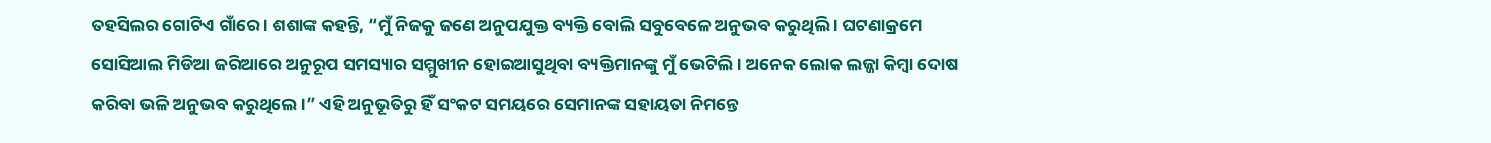ତହସିଲର ଗୋଟିଏ ଗାଁରେ । ଶଶାଙ୍କ କହନ୍ତି, “ମୁଁ ନିଜକୁ ଜଣେ ଅନୁପଯୁକ୍ତ ବ୍ୟକ୍ତି ବୋଲି ସବୁବେଳେ ଅନୁଭବ କରୁଥିଲି । ଘଟଣାକ୍ରମେ ସୋସିଆଲ ମିଡିଆ ଜରିଆରେ ଅନୁରୂପ ସମସ୍ୟାର ସମ୍ମୁଖୀନ ହୋଇଆସୁଥିବା ବ୍ୟକ୍ତିମାନଙ୍କୁ ମୁଁ ଭେଟିଲି । ଅନେକ ଲୋକ ଲଜ୍ଜା କିମ୍ବା ଦୋଷ କରିବା ଭଳି ଅନୁଭବ କରୁଥିଲେ ।” ଏହି ଅନୁଭୂତିରୁ ହିଁ ସଂକଟ ସମୟରେ ସେମାନଙ୍କ ସହାୟତା ନିମନ୍ତେ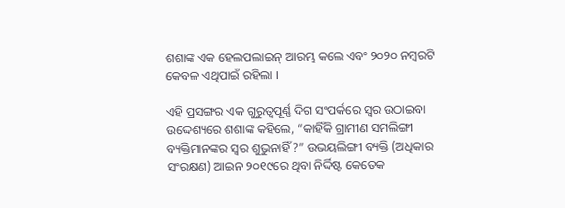ଶଶାଙ୍କ ଏକ ହେଲପଲାଇନ୍ ଆରମ୍ଭ କଲେ ଏବଂ ୨୦୨୦ ନମ୍ବରଟି କେବଳ ଏଥିପାଇଁ ରହିଲା ।

ଏହି ପ୍ରସଙ୍ଗର ଏକ ଗୁରୁତ୍ୱପୂର୍ଣ୍ଣ ଦିଗ ସଂପର୍କରେ ସ୍ୱର ଉଠାଇବା ଉଦ୍ଦେଶ୍ୟରେ ଶଶାଙ୍କ କହିଲେ, “କାହିଁକି ଗ୍ରାମୀଣ ସମଲିଙ୍ଗୀ ବ୍ୟକ୍ତିମାନଙ୍କର ସ୍ୱର ଶୁଭୁନାହିଁ ?” ଉଭୟଲିଙ୍ଗୀ ବ୍ୟକ୍ତି (ଅଧିକାର ସଂରକ୍ଷଣ) ଆଇନ ୨୦୧୯ରେ ଥିବା ନିର୍ଦ୍ଦିଷ୍ଟ କେତେକ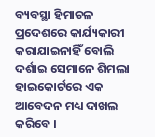ବ୍ୟବସ୍ଥା ହିମାଚଳ ପ୍ରଦେଶରେ କାର୍ଯ୍ୟକାରୀ କରାଯାଇନାହିଁ ବୋଲି ଦର୍ଶାଇ ସେମାନେ ଶିମଲା ହାଇକୋର୍ଟରେ ଏକ ଆବେଦନ ମଧ୍ୟ ଦାଖଲ କରିବେ ।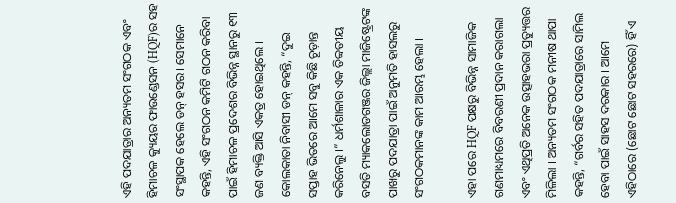ଏହି ପଦଯାତ୍ରାର ଅନ୍ୟତମ ସଂଗଠକ ଏବଂ ହିମାଚଳ କ୍ୟୁୟର ଫାଉଣ୍ଡେସନ (HQF)ର ସହ ସଂସ୍ଥାପକ ହେଲେ ଡନ୍ ହସର। ସେମାନେ କହନ୍ତି, ଏହି ସଂଗଠନ କମିଟି ଗଠନ କରିବା ପାଇଁ ହିମାଚଳ ପ୍ରଦେଶର ବିଭିନ୍ନ ସ୍ଥାନରୁ ୧୩ ଜଣ ବ୍ୟକ୍ତି ଆସି ଏକତ୍ର ହୋଇଥିଲେ । କୋଲକାତା ନିବାସୀ ଡନ୍ କହନ୍ତି, “ଦୁଇ ସପ୍ତାହ ଭିତରେ ଆମେ ସବୁ କିଛି ଚୂଡ଼ାନ୍ତ କରିନେଲୁ ।” ଧର୍ମଶାଳାର ଏକ ତିବ୍ବତୀୟ ବସତି ମ୍ୟାକଲୋଡଗଞ୍ଜର ଜିଲ୍ଲା ମାଜିଷ୍ଟ୍ରେଟଙ୍କ ପାଖରୁ ପଦଯାତ୍ରା ପାଇଁ ଅନୁମତି ହାସଲରୁ ସଂଗଠକମାନଙ୍କ କାମ ଆରମ୍ଭ ହେଲା ।

ଏହା ପରେ HQF ପକ୍ଷରୁ ବିଭିନ୍ନ ସାମାଜିକ ଗଣମାଧ୍ୟମରେ ବିବରଣୀ ପ୍ରଦାନ କରାଗଲା ଏବଂ ଏଥିପ୍ରତି ଅନେକ ଉତ୍ସାହଭରା ପ୍ରତ୍ୟୁତ୍ତର ମିଳିଲା । ଅନ୍ୟତମ ସଂଗଠକ ମନୀଷ ଥାପା କହନ୍ତି, “ଗର୍ବର ସହିତ ପଦଯାତ୍ରାରେ ସାମିଲ ହେବା ପାଇଁ ସାହସ ଦରକାର । ଆମେ ଏହିଠାରେ (ଛୋଟ ଛୋଟ ସହରରେ) ହିଁ ଏ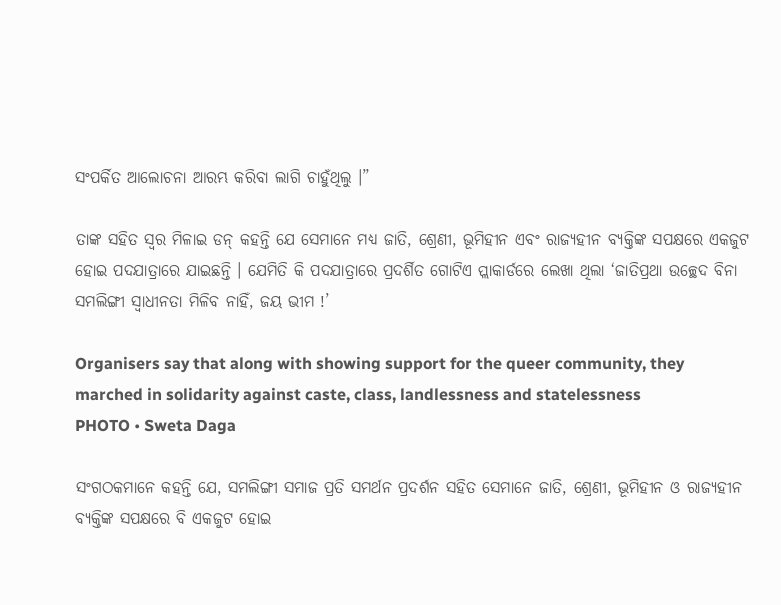ସଂପର୍କିତ ଆଲୋଚନା ଆରମ୍ଭ କରିବା ଲାଗି ଚାହୁଁଥିଲୁ ।”

ତାଙ୍କ ସହିତ ସ୍ୱର ମିଳାଇ ଡନ୍ କହନ୍ତି ଯେ ସେମାନେ ମଧ୍ୟ ଜାତି, ଶ୍ରେଣୀ, ଭୂମିହୀନ ଏବଂ ରାଜ୍ୟହୀନ ବ୍ୟକ୍ତିଙ୍କ ସପକ୍ଷରେ ଏକଜୁଟ ହୋଇ ପଦଯାତ୍ରାରେ ଯାଇଛନ୍ତି । ଯେମିତି କି ପଦଯାତ୍ରାରେ ପ୍ରଦର୍ଶିତ ଗୋଟିଏ ପ୍ଲାକାର୍ଡରେ ଲେଖା ଥିଲା ‘ଜାତିପ୍ରଥା ଉଚ୍ଛେଦ ବିନା ସମଲିଙ୍ଗୀ ସ୍ୱାଧୀନତା ମିଳିବ ନାହିଁ, ଜୟ ଭୀମ !’

Organisers say that along with showing support for the queer community, they marched in solidarity against caste, class, landlessness and statelessness
PHOTO • Sweta Daga

ସଂଗଠକମାନେ କହନ୍ତି ଯେ, ସମଲିଙ୍ଗୀ ସମାଜ ପ୍ରତି ସମର୍ଥନ ପ୍ରଦର୍ଶନ ସହିତ ସେମାନେ ଜାତି, ଶ୍ରେଣୀ, ଭୂମିହୀନ ଓ ରାଜ୍ୟହୀନ ବ୍ୟକ୍ତିଙ୍କ ସପକ୍ଷରେ ବି ଏକଜୁଟ ହୋଇ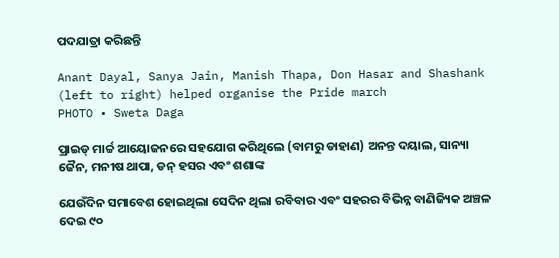ପଦଯାତ୍ରା କରିଛନ୍ତି

Anant Dayal, Sanya Jain, Manish Thapa, Don Hasar and Shashank (left to right) helped organise the Pride march
PHOTO • Sweta Daga

ପ୍ରାଇଡ୍ ମାର୍ଚ୍ଚ ଆୟୋଜନରେ ସହଯୋଗ କରିଥିଲେ (ବାମରୁ ଡାହାଣ) ଅନନ୍ତ ଦୟାଲ, ସାନ୍ୟା ଜୈନ, ମନୀଷ ଥାପା, ଡନ୍ ହସର ଏବଂ ଶଶାଙ୍କ

ଯେଉଁଦିନ ସମାବେଶ ହୋଇଥିଲା ସେଦିନ ଥିଲା ରବିବାର ଏବଂ ସହରର ବିଭିନ୍ନ ବାଣିଜ୍ୟିକ ଅଞ୍ଚଳ ଦେଇ ୯୦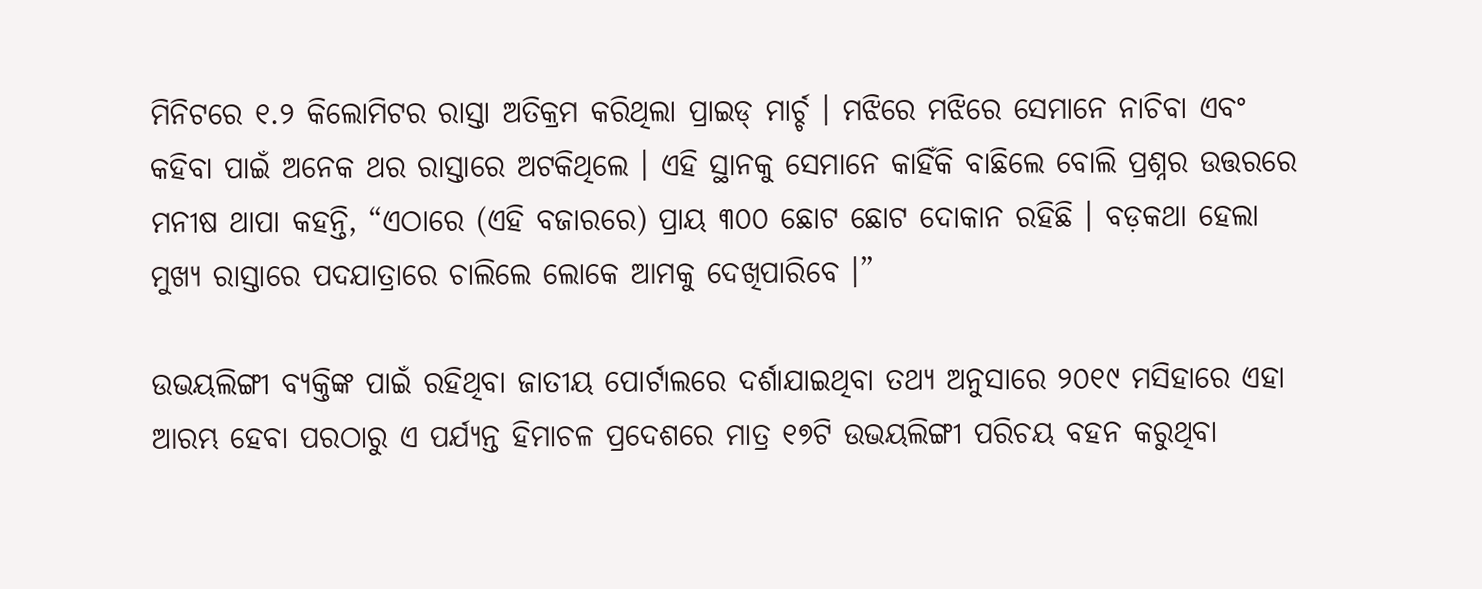ମିନିଟରେ ୧.୨ କିଲୋମିଟର ରାସ୍ତା ଅତିକ୍ରମ କରିଥିଲା ପ୍ରାଇଡ୍ ମାର୍ଚ୍ଚ । ମଝିରେ ମଝିରେ ସେମାନେ ନାଚିବା ଏବଂ କହିବା ପାଇଁ ଅନେକ ଥର ରାସ୍ତାରେ ଅଟକିଥିଲେ । ଏହି ସ୍ଥାନକୁ ସେମାନେ କାହିଁକି ବାଛିଲେ ବୋଲି ପ୍ରଶ୍ନର ଉତ୍ତରରେ ମନୀଷ ଥାପା କହନ୍ତି, “ଏଠାରେ (ଏହି ବଜାରରେ) ପ୍ରାୟ ୩୦୦ ଛୋଟ ଛୋଟ ଦୋକାନ ରହିଛି । ବଡ଼କଥା ହେଲା ମୁଖ୍ୟ ରାସ୍ତାରେ ପଦଯାତ୍ରାରେ ଚାଲିଲେ ଲୋକେ ଆମକୁ ଦେଖିପାରିବେ ।”

ଉଭୟଲିଙ୍ଗୀ ବ୍ୟକ୍ତିଙ୍କ ପାଇଁ ରହିଥିବା ଜାତୀୟ ପୋର୍ଟାଲରେ ଦର୍ଶାଯାଇଥିବା ତଥ୍ୟ ଅନୁସାରେ ୨୦୧୯ ମସିହାରେ ଏହା ଆରମ୍ଭ ହେବା ପରଠାରୁ ଏ ପର୍ଯ୍ୟନ୍ତ ହିମାଚଳ ପ୍ରଦେଶରେ ମାତ୍ର ୧୭ଟି ଉଭୟଲିଙ୍ଗୀ ପରିଚୟ ବହନ କରୁଥିବା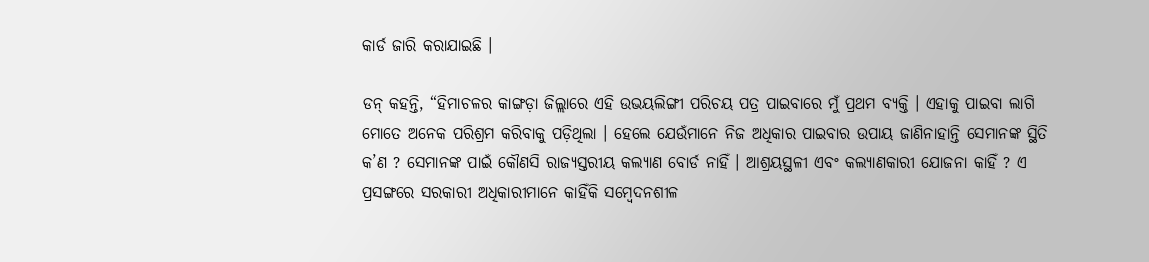କାର୍ଡ ଜାରି କରାଯାଇଛି ।

ଡନ୍ କହନ୍ତି, “ହିମାଚଳର କାଙ୍ଗଡ଼ା ଜିଲ୍ଲାରେ ଏହି ଉଭୟଲିଙ୍ଗୀ ପରିଚୟ ପତ୍ର ପାଇବାରେ ମୁଁ ପ୍ରଥମ ବ୍ୟକ୍ତି । ଏହାକୁ ପାଇବା ଲାଗି ମୋତେ ଅନେକ ପରିଶ୍ରମ କରିବାକୁ ପଡ଼ିଥିଲା । ହେଲେ ଯେଉଁମାନେ ନିଜ ଅଧିକାର ପାଇବାର ଉପାୟ ଜାଣିନାହାନ୍ତି ସେମାନଙ୍କ ସ୍ଥିତି କ’ଣ ? ସେମାନଙ୍କ ପାଇଁ କୌଣସି ରାଜ୍ୟସ୍ତରୀୟ କଲ୍ୟାଣ ବୋର୍ଡ ନାହିଁ । ଆଶ୍ରୟସ୍ଥଳୀ ଏବଂ କଲ୍ୟାଣକାରୀ ଯୋଜନା କାହିଁ ? ଏ ପ୍ରସଙ୍ଗରେ ସରକାରୀ ଅଧିକାରୀମାନେ କାହିଁକି ସମ୍ବେଦନଶୀଳ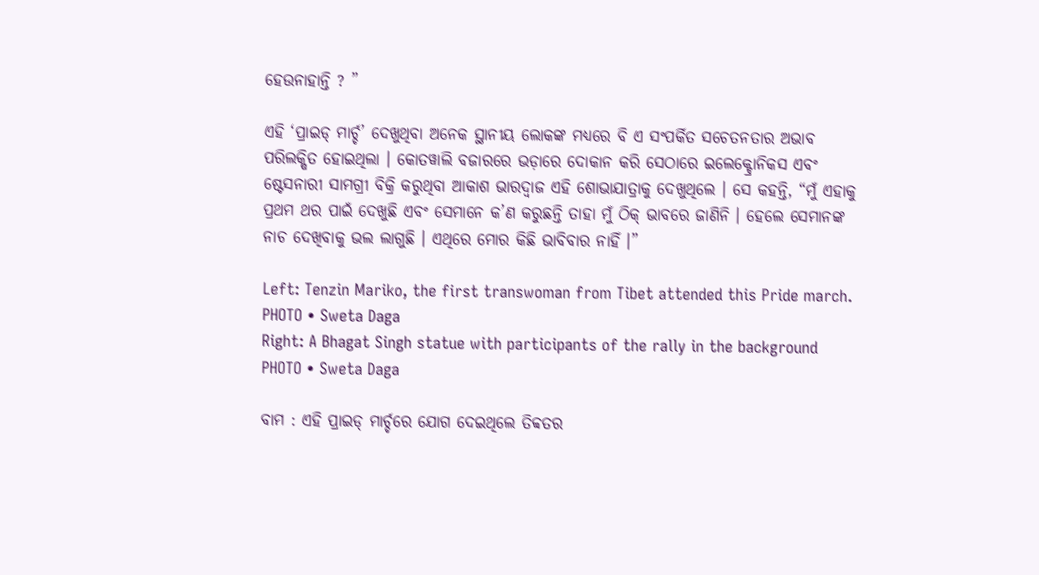ହେଉନାହାନ୍ତି ? ”

ଏହି ‘ପ୍ରାଇଡ୍ ମାର୍ଚ୍ଚ’ ଦେଖୁଥିବା ଅନେକ ସ୍ଥାନୀୟ ଲୋକଙ୍କ ମଧ୍ୟରେ ବି ଏ ସଂପର୍କିତ ସଚେତନତାର ଅଭାବ ପରିଲକ୍ଷିତ ହୋଇଥିଲା । କୋତୱାଲି ବଜାରରେ ଭଡ଼ାରେ ଦୋକାନ କରି ସେଠାରେ ଇଲେକ୍ଟ୍ରୋନିକସ ଏବଂ ଷ୍ଟେସନାରୀ ସାମଗ୍ରୀ ବିକ୍ରି କରୁଥିବା ଆକାଶ ଭାରଦ୍ୱାଜ ଏହି ଶୋଭାଯାତ୍ରାକୁ ଦେଖୁଥିଲେ । ସେ କହନ୍ତି, “ମୁଁ ଏହାକୁ ପ୍ରଥମ ଥର ପାଇଁ ଦେଖୁଛି ଏବଂ ସେମାନେ କ’ଣ କରୁଛନ୍ତି ତାହା ମୁଁ ଠିକ୍ ଭାବରେ ଜାଣିନି । ହେଲେ ସେମାନଙ୍କ ନାଚ ଦେଖିବାକୁ ଭଲ ଲାଗୁଛି । ଏଥିରେ ମୋର କିଛି ଭାବିବାର ନାହିଁ ।”

Left: Tenzin Mariko, the first transwoman from Tibet attended this Pride march.
PHOTO • Sweta Daga
Right: A Bhagat Singh statue with participants of the rally in the background
PHOTO • Sweta Daga

ବାମ : ଏହି ପ୍ରାଇଡ୍ ମାର୍ଚ୍ଚରେ ଯୋଗ ଦେଇଥିଲେ ତିବ୍ବତର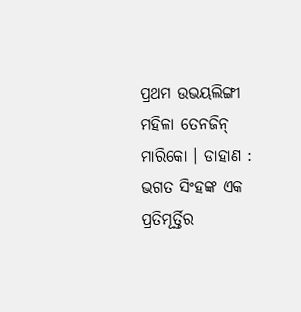ପ୍ରଥମ ଉଭୟଲିଙ୍ଗୀ ମହିଳା ତେନଜିନ୍ ମାରିକୋ । ଡାହାଣ : ଭଗତ ସିଂହଙ୍କ ଏକ ପ୍ରତିମୂର୍ତ୍ତିର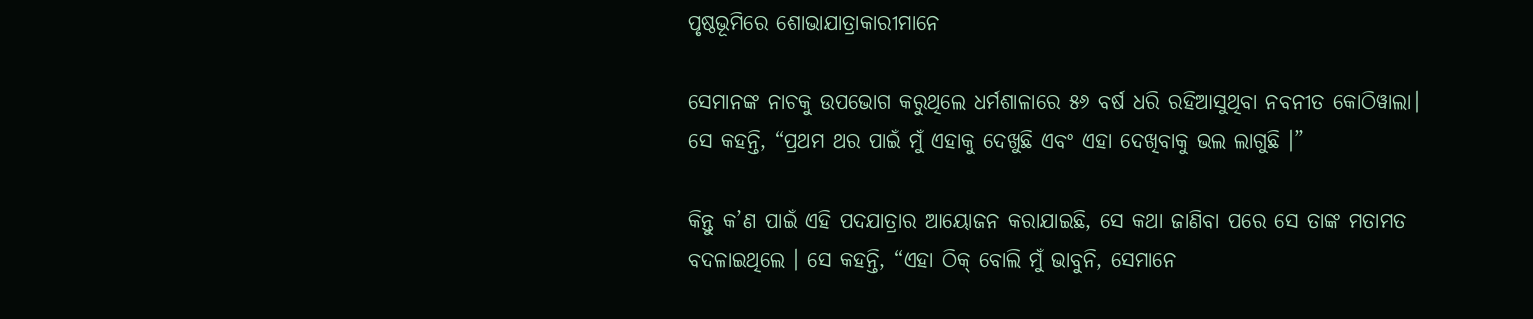ପୃଷ୍ଠଭୂମିରେ ଶୋଭାଯାତ୍ରାକାରୀମାନେ

ସେମାନଙ୍କ ନାଚକୁ ଉପଭୋଗ କରୁଥିଲେ ଧର୍ମଶାଳାରେ ୫୬ ବର୍ଷ ଧରି ରହିଆସୁଥିବା ନବନୀତ କୋଠିୱାଲା। ସେ କହନ୍ତି, “ପ୍ରଥମ ଥର ପାଇଁ ମୁଁ ଏହାକୁ ଦେଖୁଛି ଏବଂ ଏହା ଦେଖିବାକୁ ଭଲ ଲାଗୁଛି ।”

କିନ୍ତୁ କ’ଣ ପାଇଁ ଏହି ପଦଯାତ୍ରାର ଆୟୋଜନ କରାଯାଇଛି, ସେ କଥା ଜାଣିବା ପରେ ସେ ତାଙ୍କ ମତାମତ ବଦଳାଇଥିଲେ । ସେ କହନ୍ତି, “ଏହା ଠିକ୍ ବୋଲି ମୁଁ ଭାବୁନି, ସେମାନେ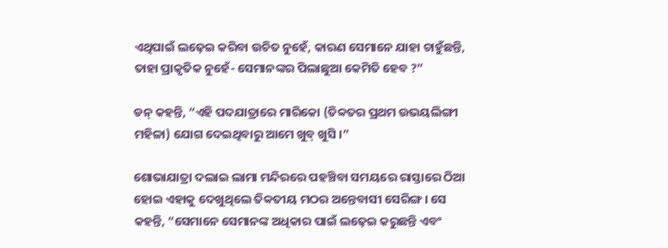ଏଥିପାଇଁ ଲଢ଼େଇ କରିବା ଉଚିତ ନୁହେଁ, କାରଣ ସେମାନେ ଯାହା ଚାହୁଁଛନ୍ତି, ତାହା ପ୍ରାକୃତିକ ନୁହେଁ- ସେମାନଙ୍କର ପିଲାଛୁଆ କେମିତି ହେବ ?”

ଡନ୍ କହନ୍ତି, “ଏହି ପଦଯାତ୍ରାରେ ମାରିକୋ (ତିବ୍ବତର ପ୍ରଥମ ଉଭୟଲିଙ୍ଗୀ ମହିଳା) ଯୋଗ ଦେଇଥିବାରୁ ଆମେ ଖୁବ୍ ଖୁସି ।”

ଶୋଭାଯାତ୍ରା ଦଲାଇ ଲାମା ମନ୍ଦିରରେ ପହଞ୍ଚିବା ସମୟରେ ରାସ୍ତାରେ ଠିଆ ହୋଇ ଏହାକୁ ଦେଖୁଥିଲେ ତିବ୍ବତୀୟ ମଠର ଅନ୍ତେବାସୀ ସେରିଙ୍ଗ । ସେ କହନ୍ତି, “ସେମାନେ ସେମାନଙ୍କ ଅଧିକାର ପାଇଁ ଲଢ଼େଇ କରୁଛନ୍ତି ଏବଂ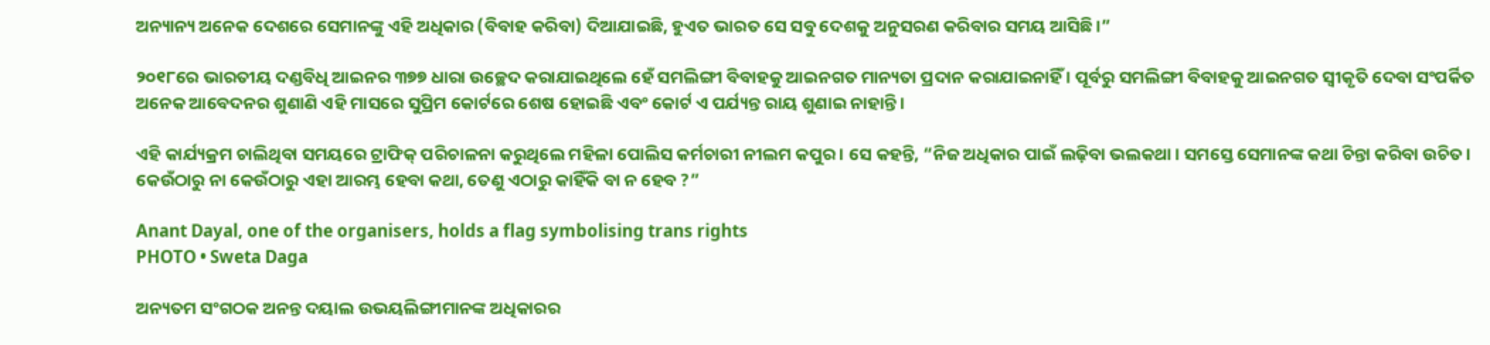ଅନ୍ୟାନ୍ୟ ଅନେକ ଦେଶରେ ସେମାନଙ୍କୁ ଏହି ଅଧିକାର (ବିବାହ କରିବା) ଦିଆଯାଇଛି, ହୁଏତ ଭାରତ ସେ ସବୁ ଦେଶକୁ ଅନୁସରଣ କରିବାର ସମୟ ଆସିଛି ।”

୨୦୧୮ରେ ଭାରତୀୟ ଦଣ୍ଡବିଧି ଆଇନର ୩୭୭ ଧାରା ଉଚ୍ଛେଦ କରାଯାଇଥିଲେ ହେଁ ସମଲିଙ୍ଗୀ ବିବାହକୁ ଆଇନଗତ ମାନ୍ୟତା ପ୍ରଦାନ କରାଯାଇନାହିଁ । ପୂର୍ବରୁ ସମଲିଙ୍ଗୀ ବିବାହକୁ ଆଇନଗତ ସ୍ୱୀକୃତି ଦେବା ସଂପର୍କିତ ଅନେକ ଆବେଦନର ଶୁଣାଣି ଏହି ମାସରେ ସୁପ୍ରିମ କୋର୍ଟରେ ଶେଷ ହୋଇଛି ଏବଂ କୋର୍ଟ ଏ ପର୍ଯ୍ୟନ୍ତ ରାୟ ଶୁଣାଇ ନାହାନ୍ତି ।

ଏହି କାର୍ଯ୍ୟକ୍ରମ ଚାଲିଥିବା ସମୟରେ ଟ୍ରାଫିକ୍ ପରିଚାଳନା କରୁଥିଲେ ମହିଳା ପୋଲିସ କର୍ମଚାରୀ ନୀଲମ କପୁର । ସେ କହନ୍ତି, “ନିଜ ଅଧିକାର ପାଇଁ ଲଢ଼ିବା ଭଲକଥା । ସମସ୍ତେ ସେମାନଙ୍କ କଥା ଚିନ୍ତା କରିବା ଉଚିତ । କେଉଁଠାରୁ ନା କେଉଁଠାରୁ ଏହା ଆରମ୍ଭ ହେବା କଥା, ତେଣୁ ଏଠାରୁ କାହିଁକି ବା ନ ହେବ ?”

Anant Dayal, one of the organisers, holds a flag symbolising trans rights
PHOTO • Sweta Daga

ଅନ୍ୟତମ ସଂଗଠକ ଅନନ୍ତ ଦୟାଲ ଉଭୟଲିଙ୍ଗୀମାନଙ୍କ ଅଧିକାରର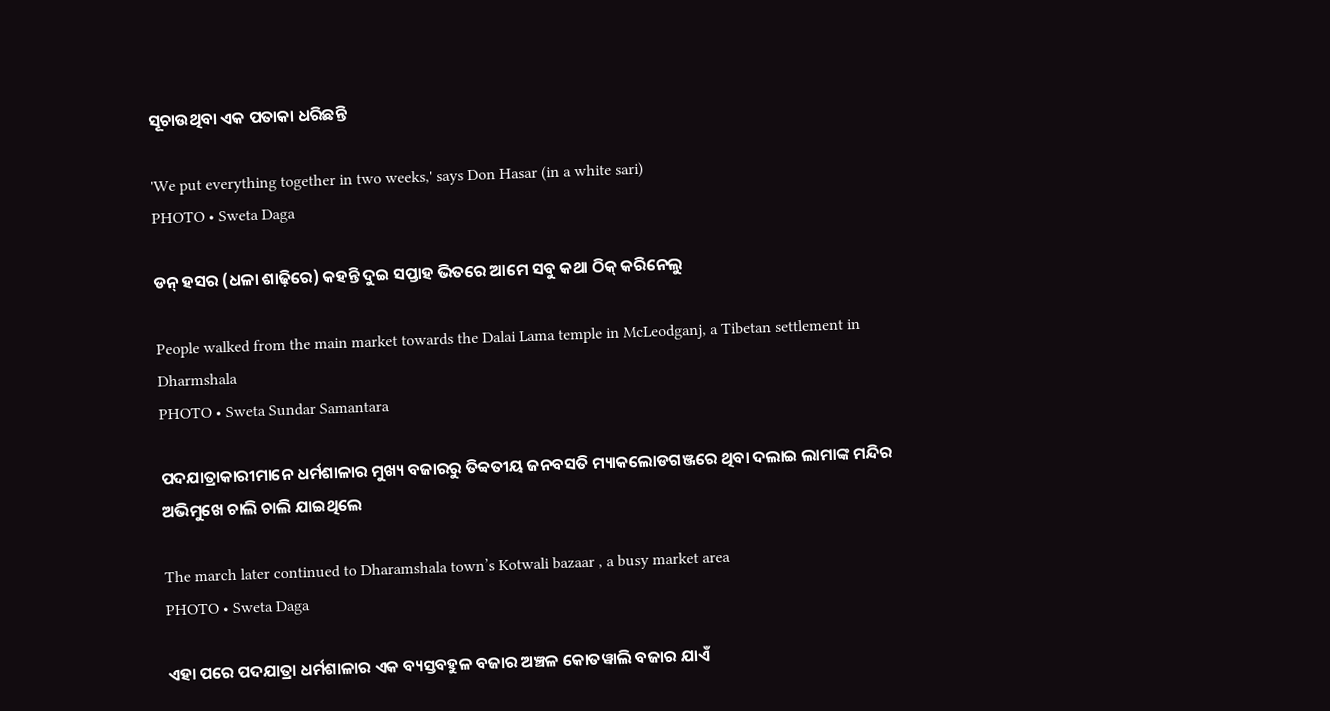ସୂଚାଉଥିବା ଏକ ପତାକା ଧରିଛନ୍ତି

'We put everything together in two weeks,' says Don Hasar (in a white sari)
PHOTO • Sweta Daga

ଡନ୍ ହସର (ଧଳା ଶାଢ଼ିରେ) କହନ୍ତି ଦୁଇ ସପ୍ତାହ ଭିତରେ ଆମେ ସବୁ କଥା ଠିକ୍ କରିନେଲୁ

People walked from the main market towards the Dalai Lama temple in McLeodganj, a Tibetan settlement in Dharmshala
PHOTO • Sweta Sundar Samantara

ପଦଯାତ୍ରାକାରୀମାନେ ଧର୍ମଶାଳାର ମୁଖ୍ୟ ବଜାରରୁ ତିବ୍ବତୀୟ ଜନବସତି ମ୍ୟାକଲୋଡଗଞ୍ଜରେ ଥିବା ଦଲାଇ ଲାମାଙ୍କ ମନ୍ଦିର ଅଭିମୁଖେ ଚାଲି ଚାଲି ଯାଇଥିଲେ

The march later continued to Dharamshala town’s Kotwali bazaar , a busy market area
PHOTO • Sweta Daga

ଏହା ପରେ ପଦଯାତ୍ରା ଧର୍ମଶାଳାର ଏକ ବ୍ୟସ୍ତବହୁଳ ବଜାର ଅଞ୍ଚଳ କୋତୱାଲି ବଜାର ଯାଏଁ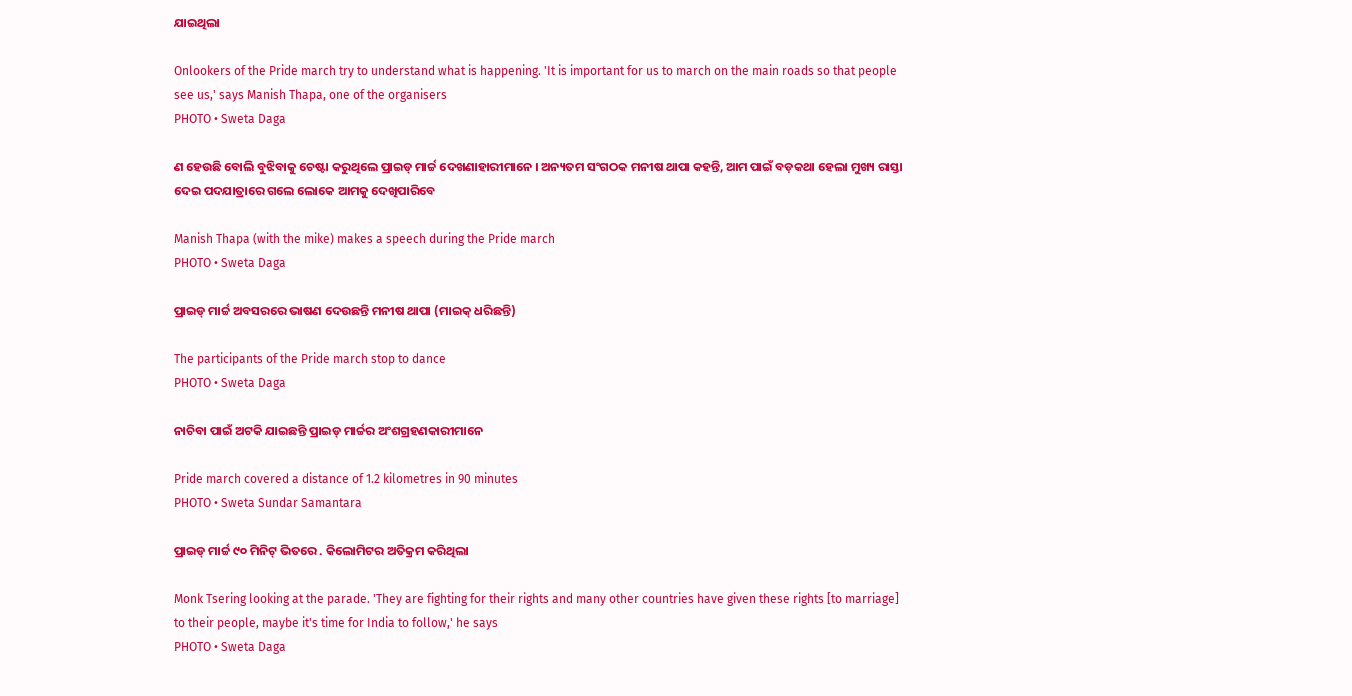ଯାଇଥିଲା

Onlookers of the Pride march try to understand what is happening. 'It is important for us to march on the main roads so that people see us,' says Manish Thapa, one of the organisers
PHOTO • Sweta Daga

ଣ ହେଉଛି ବୋଲି ବୁଝିବାକୁ ଚେଷ୍ଟା କରୁଥିଲେ ପ୍ରାଇଡ୍ ମାର୍ଚ୍ଚ ଦେଖଣାହାରୀମାନେ । ଅନ୍ୟତମ ସଂଗଠକ ମନୀଷ ଥାପା କହନ୍ତି, ଆମ ପାଇଁ ବଡ଼କଥା ହେଲା ମୁଖ୍ୟ ରାସ୍ତା ଦେଇ ପଦଯାତ୍ରାରେ ଗଲେ ଲୋକେ ଆମକୁ ଦେଖିପାରିବେ

Manish Thapa (with the mike) makes a speech during the Pride march
PHOTO • Sweta Daga

ପ୍ରାଇଡ୍ ମାର୍ଚ୍ଚ ଅବସରରେ ଭାଷଣ ଦେଉଛନ୍ତି ମନୀଷ ଥାପା (ମାଇକ୍ ଧରିଛନ୍ତି)

The participants of the Pride march stop to dance
PHOTO • Sweta Daga

ନାଚିବା ପାଇଁ ଅଟକି ଯାଇଛନ୍ତି ପ୍ରାଇଡ୍ ମାର୍ଚ୍ଚର ଅଂଶଗ୍ରହଣକାରୀମାନେ

Pride march covered a distance of 1.2 kilometres in 90 minutes
PHOTO • Sweta Sundar Samantara

ପ୍ରାଇଡ୍ ମାର୍ଚ୍ଚ ୯୦ ମିନିଟ୍ ଭିତରେ . କିଲୋମିଟର ଅତିକ୍ରମ କରିଥିଲା

Monk Tsering looking at the parade. 'They are fighting for their rights and many other countries have given these rights [to marriage] to their people, maybe it's time for India to follow,' he says
PHOTO • Sweta Daga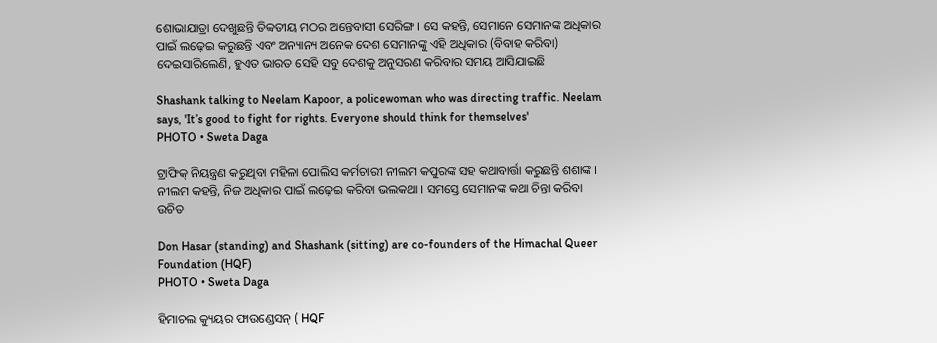ଶୋଭାଯାତ୍ରା ଦେଖୁଛନ୍ତି ତିବ୍ବତୀୟ ମଠର ଅନ୍ତେବାସୀ ସେରିଙ୍ଗ। ସେ କହନ୍ତି, ସେମାନେ ସେମାନଙ୍କ ଅଧିକାର ପାଇଁ ଲଢ଼େଇ କରୁଛନ୍ତି ଏବଂ ଅନ୍ୟାନ୍ୟ ଅନେକ ଦେଶ ସେମାନଙ୍କୁ ଏହି ଅଧିକାର (ବିବାହ କରିବା) ଦେଇସାରିଲେଣି, ହୁଏତ ଭାରତ ସେହି ସବୁ ଦେଶକୁ ଅନୁସରଣ କରିବାର ସମୟ ଆସିଯାଇଛି

Shashank talking to Neelam Kapoor, a policewoman who was directing traffic. Neelam says, 'It’s good to fight for rights. Everyone should think for themselves'
PHOTO • Sweta Daga

ଟ୍ରାଫିକ୍ ନିୟନ୍ତ୍ରଣ କରୁଥିବା ମହିଳା ପୋଲିସ କର୍ମଚାରୀ ନୀଲମ କପୁରଙ୍କ ସହ କଥାବାର୍ତ୍ତା କରୁଛନ୍ତି ଶଶାଙ୍କ । ନୀଲମ କହନ୍ତି, ନିଜ ଅଧିକାର ପାଇଁ ଲଢ଼େଇ କରିବା ଭଲକଥା । ସମସ୍ତେ ସେମାନଙ୍କ କଥା ଚିନ୍ତା କରିବା ଉଚିତ

Don Hasar (standing) and Shashank (sitting) are co-founders of the Himachal Queer Foundation (HQF)
PHOTO • Sweta Daga

ହିମାଚଲ କ୍ୟୁୟର ଫାଉଣ୍ଡେସନ୍ ( HQF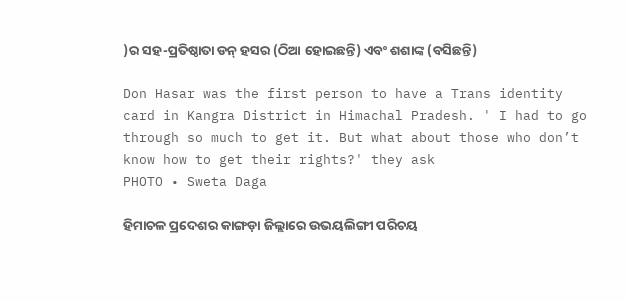)ର ସହ-ପ୍ରତିଷ୍ଠାତା ଡନ୍ ହସର (ଠିଆ ହୋଇଛନ୍ତି) ଏବଂ ଶଶାଙ୍କ (ବସିଛନ୍ତି)

Don Hasar was the first person to have a Trans identity card in Kangra District in Himachal Pradesh. ' I had to go through so much to get it. But what about those who don’t know how to get their rights?' they ask
PHOTO • Sweta Daga

ହିମାଚଳ ପ୍ରଦେଶର କାଙ୍ଗଡ଼ା ଜିଲ୍ଲାରେ ଉଭୟଲିଙ୍ଗୀ ପରିଚୟ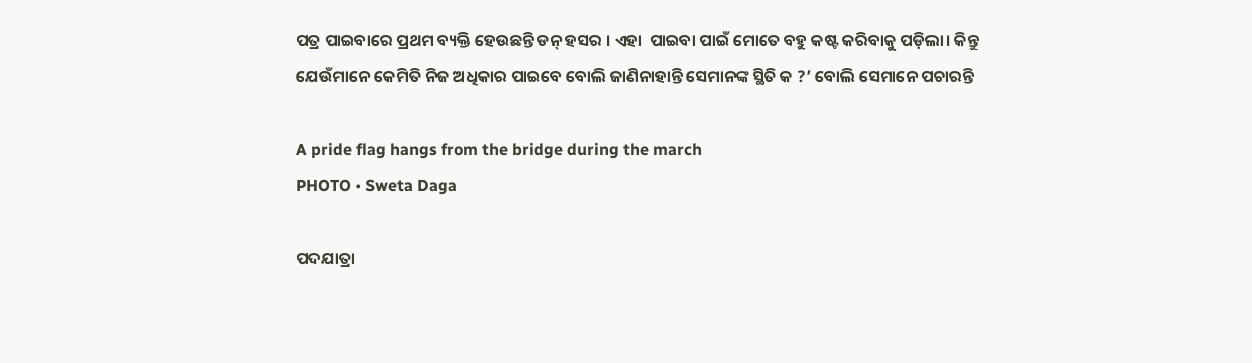ପତ୍ର ପାଇବାରେ ପ୍ରଥମ ବ୍ୟକ୍ତି ହେଉଛନ୍ତି ଡନ୍ ହସର । ଏହା  ପାଇବା ପାଇଁ ମୋତେ ବହୁ କଷ୍ଟ କରିବାକୁ ପଡ଼ିଲା। କିନ୍ତୁ ଯେଉଁମାନେ କେମିତି ନିଜ ଅଧିକାର ପାଇବେ ବୋଲି ଜାଣିନାହାନ୍ତି ସେମାନଙ୍କ ସ୍ଥିତି କ ?’ ବୋଲି ସେମାନେ ପଚାରନ୍ତି

A pride flag hangs from the bridge during the march
PHOTO • Sweta Daga

ପଦଯାତ୍ରା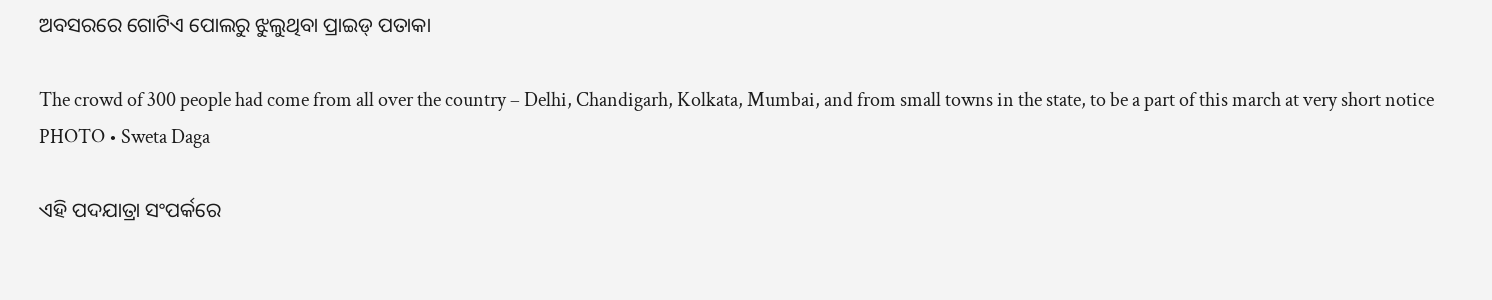ଅବସରରେ ଗୋଟିଏ ପୋଲରୁ ଝୁଲୁଥିବା ପ୍ରାଇଡ୍ ପତାକା

The crowd of 300 people had come from all over the country – Delhi, Chandigarh, Kolkata, Mumbai, and from small towns in the state, to be a part of this march at very short notice
PHOTO • Sweta Daga

ଏହି ପଦଯାତ୍ରା ସଂପର୍କରେ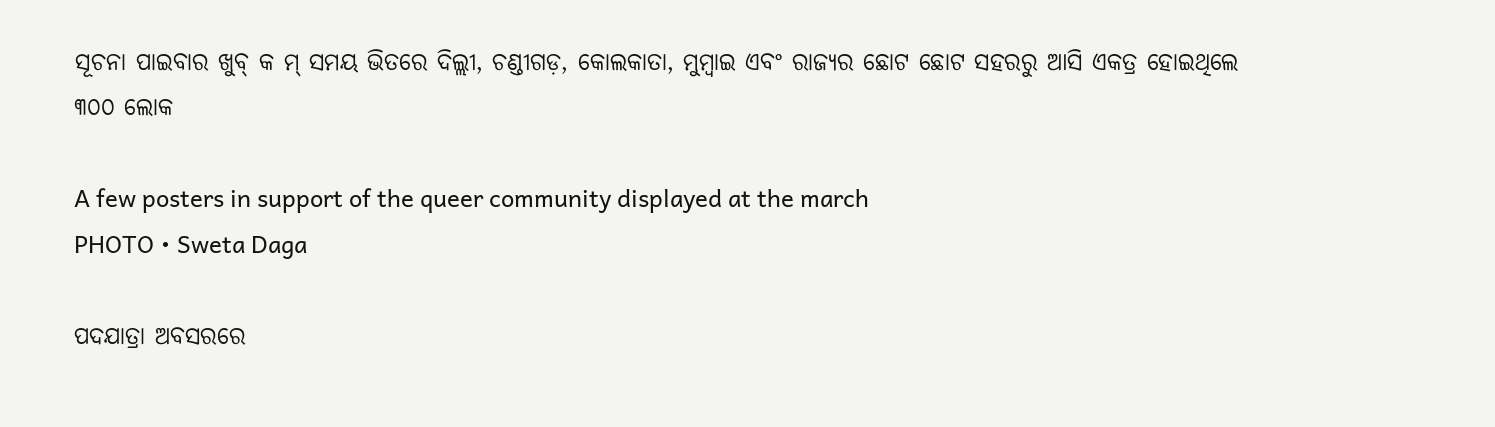ସୂଚନା ପାଇବାର ଖୁବ୍ କ ମ୍‌ ସମୟ ଭିତରେ ଦିଲ୍ଲୀ, ଚଣ୍ଡୀଗଡ଼, କୋଲକାତା, ମୁମ୍ବାଇ ଏବଂ ରାଜ୍ୟର ଛୋଟ ଛୋଟ ସହରରୁ ଆସି ଏକତ୍ର ହୋଇଥିଲେ ୩୦୦ ଲୋକ

A few posters in support of the queer community displayed at the march
PHOTO • Sweta Daga

ପଦଯାତ୍ରା ଅବସରରେ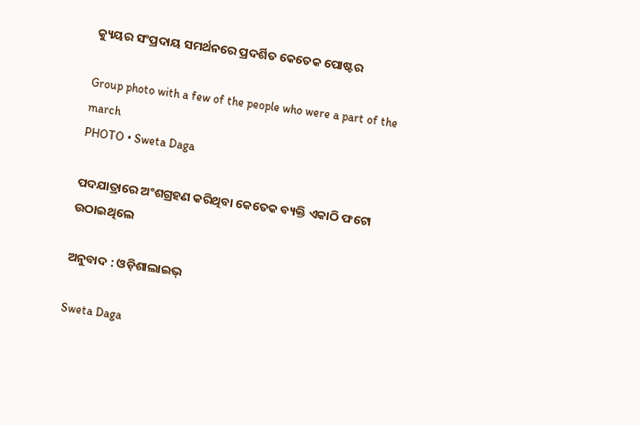କ୍ୟୁୟର ସଂପ୍ରଦାୟ ସମର୍ଥନରେ ପ୍ରଦର୍ଶିତ କେତେକ ପୋଷ୍ଟର

Group photo with a few of the people who were a part of the march
PHOTO • Sweta Daga

ପଦଯାତ୍ରାରେ ଅଂଶଗ୍ରହଣ କରିଥିବା କେତେକ ବ୍ୟକ୍ତି ଏକାଠି ଫଟୋ ଉଠାଇଥିଲେ

ଅନୁବାଦ : ଓଡ଼ିଶାଲାଇଭ୍‍

Sweta Daga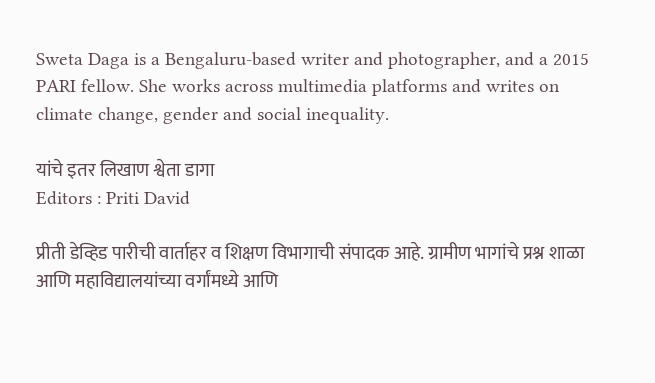Sweta Daga is a Bengaluru-based writer and photographer, and a 2015 PARI fellow. She works across multimedia platforms and writes on climate change, gender and social inequality.

यांचे इतर लिखाण श्वेता डागा
Editors : Priti David

प्रीती डेव्हिड पारीची वार्ताहर व शिक्षण विभागाची संपादक आहे. ग्रामीण भागांचे प्रश्न शाळा आणि महाविद्यालयांच्या वर्गांमध्ये आणि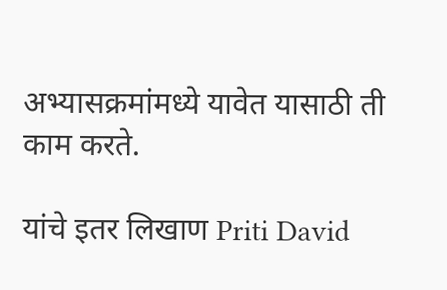अभ्यासक्रमांमध्ये यावेत यासाठी ती काम करते.

यांचे इतर लिखाण Priti David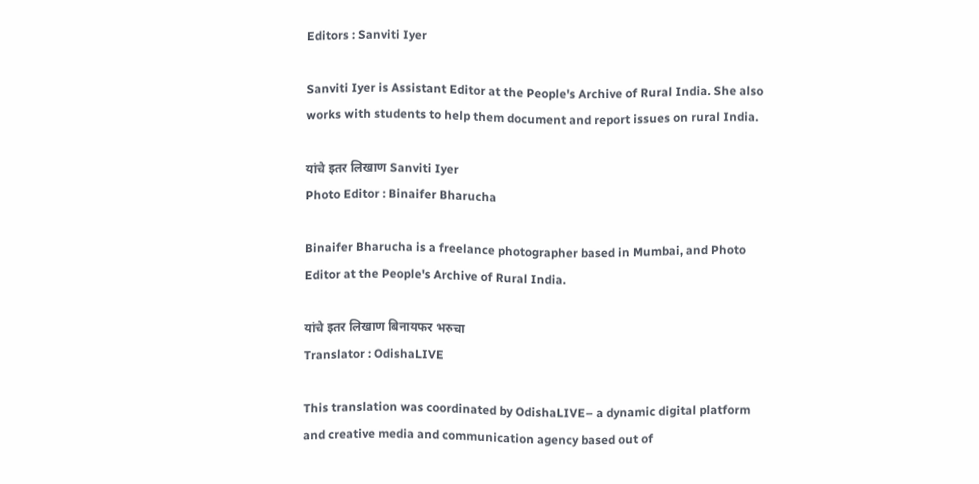Editors : Sanviti Iyer

Sanviti Iyer is Assistant Editor at the People's Archive of Rural India. She also works with students to help them document and report issues on rural India.

यांचे इतर लिखाण Sanviti Iyer
Photo Editor : Binaifer Bharucha

Binaifer Bharucha is a freelance photographer based in Mumbai, and Photo Editor at the People's Archive of Rural India.

यांचे इतर लिखाण बिनायफर भरुचा
Translator : OdishaLIVE

This translation was coordinated by OdishaLIVE– a dynamic digital platform and creative media and communication agency based out of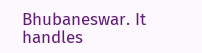Bhubaneswar. It handles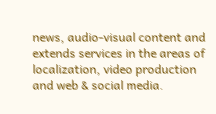news, audio-visual content and extends services in the areas of localization, video production and web & social media.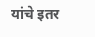यांचे इतर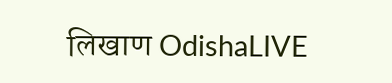लिखाण OdishaLIVE